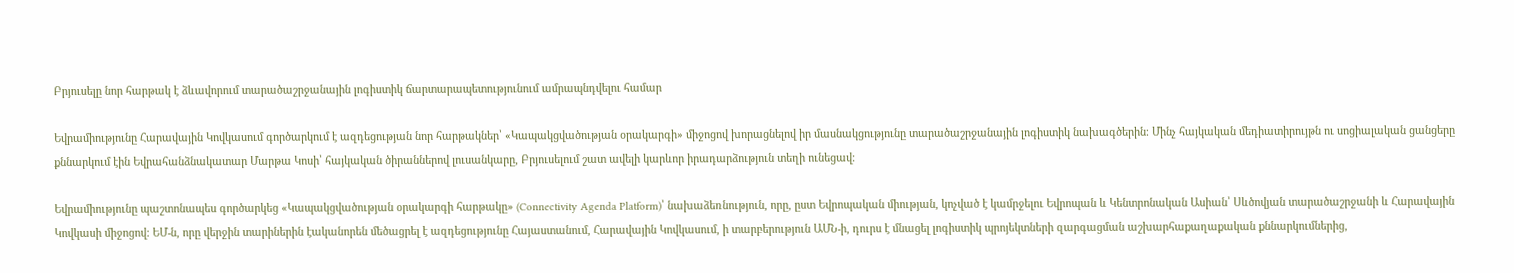Բրյուսելը նոր հարթակ է ձևավորում տարածաշրջանային լոգիստիկ ճարտարապետությունում ամրապնդվելու համար

Եվրամիությունը Հարավային Կովկասում գործարկում է ազդեցության նոր հարթակներ՝ «Կապակցվածության օրակարգի» միջոցով խորացնելով իր մասնակցությունը տարածաշրջանային լոգիստիկ նախագծերին։ Մինչ հայկական մեդիատիրույթն ու սոցիալական ցանցերը քննարկում էին Եվրահանձնակատար Մարթա Կոսի՝ հայկական ծիրաններով լուսանկարը, Բրյուսելում շատ ավելի կարևոր իրադարձություն տեղի ունեցավ։

Եվրամիությունը պաշտոնապես գործարկեց «Կապակցվածության օրակարգի հարթակը» (Connectivity Agenda Platform)՝ նախաձեռնություն, որը, ըստ Եվրոպական միության, կոչված է կամրջելու Եվրոպան և Կենտրոնական Ասիան՝ Սևծովյան տարածաշրջանի և Հարավային Կովկասի միջոցով։ ԵՄ-ն, որը վերջին տարիներին էականորեն մեծացրել է ազդեցությունը Հայաստանում, Հարավային Կովկասում, ի տարբերություն ԱՄՆ-ի, դուրս է մնացել լոգիստիկ պրոյեկտների զարգացման աշխարհաքաղաքական քննարկումներից,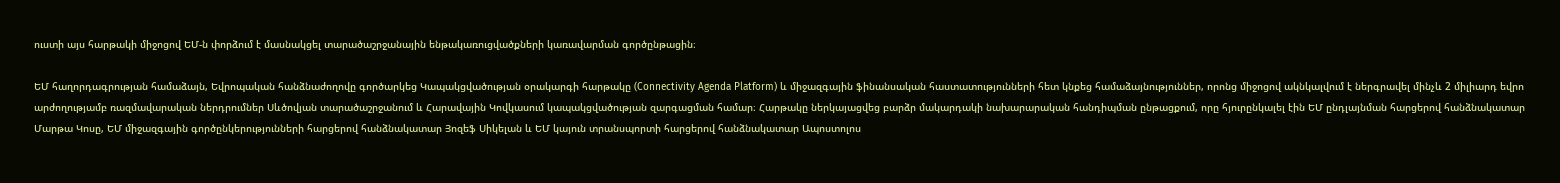ուստի այս հարթակի միջոցով ԵՄ-ն փորձում է մասնակցել տարածաշրջանային ենթակառուցվածքների կառավարման գործընթացին։

ԵՄ հաղորդագրության համաձայն, Եվրոպական հանձնաժողովը գործարկեց Կապակցվածության օրակարգի հարթակը (Connectivity Agenda Platform) և միջազգային ֆինանսական հաստատությունների հետ կնքեց համաձայնություններ, որոնց միջոցով ակնկալվում է ներգրավել մինչև 2 միլիարդ եվրո արժողությամբ ռազմավարական ներդրումներ Սևծովյան տարածաշրջանում և Հարավային Կովկասում կապակցվածության զարգացման համար։ Հարթակը ներկայացվեց բարձր մակարդակի նախարարական հանդիպման ընթացքում, որը հյուրընկալել էին ԵՄ ընդլայնման հարցերով հանձնակատար Մարթա Կոսը, ԵՄ միջազգային գործընկերությունների հարցերով հանձնակատար Յոզեֆ Սիկելան և ԵՄ կայուն տրանսպորտի հարցերով հանձնակատար Ապոստոլոս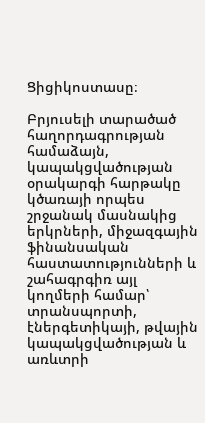Ցիցիկոստասը։

Բրյուսելի տարածած հաղորդագրության համաձայն, կապակցվածության օրակարգի հարթակը կծառայի որպես շրջանակ մասնակից երկրների, միջազգային ֆինանսական հաստատությունների և շահագրգիռ այլ կողմերի համար՝ տրանսպորտի, էներգետիկայի, թվային կապակցվածության և առևտրի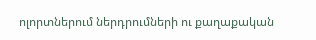ոլորտներում ներդրումների ու քաղաքական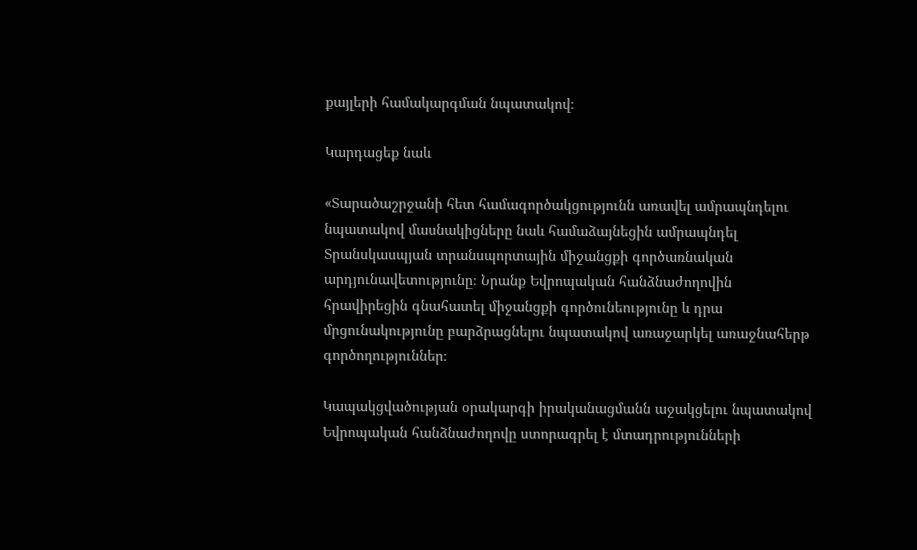քայլերի համակարգման նպատակով։

Կարդացեք նաև

«Տարածաշրջանի հետ համագործակցությունն առավել ամրապնդելու նպատակով մասնակիցները նաև համաձայնեցին ամրապնդել Տրանսկասպյան տրանսպորտային միջանցքի գործառնական արդյունավետությունը։ Նրանք Եվրոպական հանձնաժողովին հրավիրեցին գնահատել միջանցքի գործունեությունը և դրա մրցունակությունը բարձրացնելու նպատակով առաջարկել առաջնահերթ գործողություններ։

Կապակցվածության օրակարգի իրականացմանն աջակցելու նպատակով Եվրոպական հանձնաժողովը ստորագրել է մտադրությունների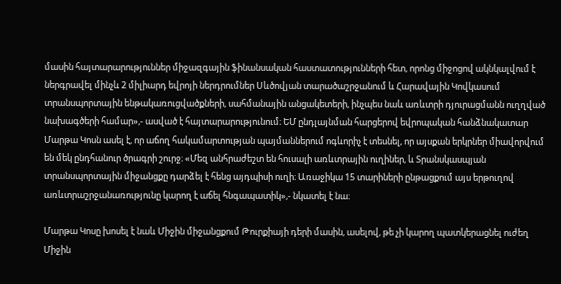մասին հայտարարություններ միջազգային ֆինանսական հաստատությունների հետ, որոնց միջոցով ակնկալվում է ներգրավել մինչև 2 միլիարդ եվրոյի ներդրումներ Սևծովյան տարածաշրջանում և Հարավային Կովկասում տրանսպորտային ենթակառուցվածքների, սահմանային անցակետերի, ինչպես նաև առևտրի դյուրացմանն ուղղված նախագծերի համար»,- ասված է հայտարարությունում։ ԵՄ ընդլայնման հարցերով եվրոպական հանձնակատար Մարթա Կոսն ասել է, որ աճող հակամարտության պայմաններում ոգևորիչ է տեսնել, որ այսքան երկրներ միավորվում են մեկ ընդհանուր ծրագրի շուրջ։ «Մեզ անհրաժեշտ են հուսալի առևտրային ուղիներ, և Տրանսկասպյան տրանսպորտային միջանցքը դարձել է հենց այդպիսի ուղի։ Առաջիկա 15 տարիների ընթացքում այս երթուղով առևտրաշրջանառությունը կարող է աճել հնգապատիկ»,- նկատել է նա։

Մարթա Կոսը խոսել է նաև Միջին միջանցքում Թուրքիայի դերի մասին, ասելով, թե չի կարող պատկերացնել ուժեղ Միջին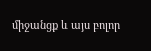միջանցք և այս բոլոր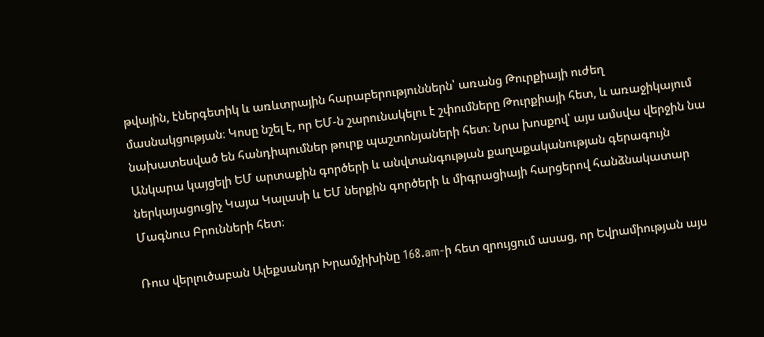թվային, էներգետիկ և առևտրային հարաբերություններն՝ առանց Թուրքիայի ուժեղ մասնակցության։ Կոսը նշել է, որ ԵՄ-ն շարունակելու է շփումները Թուրքիայի հետ, և առաջիկայում նախատեսված են հանդիպումներ թուրք պաշտոնյաների հետ։ Նրա խոսքով՝ այս ամսվա վերջին նա Անկարա կայցելի ԵՄ արտաքին գործերի և անվտանգության քաղաքականության գերագույն ներկայացուցիչ Կայա Կալասի և ԵՄ ներքին գործերի և միգրացիայի հարցերով հանձնակատար Մագնուս Բրունների հետ։

Ռուս վերլուծաբան Ալեքսանդր Խրամչիխինը 168.am-ի հետ զրույցում ասաց, որ Եվրամիության այս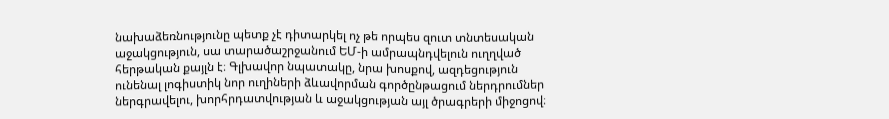նախաձեռնությունը պետք չէ դիտարկել ոչ թե որպես զուտ տնտեսական աջակցություն, սա տարածաշրջանում ԵՄ-ի ամրապնդվելուն ուղղված հերթական քայլն է։ Գլխավոր նպատակը, նրա խոսքով, ազդեցություն ունենալ լոգիստիկ նոր ուղիների ձևավորման գործընթացում ներդրումներ ներգրավելու, խորհրդատվության և աջակցության այլ ծրագրերի միջոցով։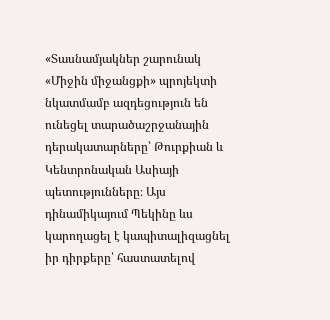«Տասնամյակներ շարունակ «Միջին միջանցքի» պրոյեկտի նկատմամբ ազդեցություն են ունեցել տարածաշրջանային դերակատարները՝ Թուրքիան և Կենտրոնական Ասիայի պետությունները։ Այս դինամիկայում Պեկինը ևս  կարողացել է կապիտալիզացնել իր դիրքերը՝ հաստատելով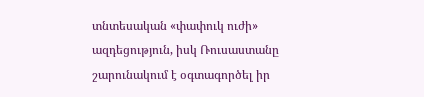տնտեսական «փափուկ ուժի» ազդեցություն, իսկ Ռուսաստանը շարունակում է օգտագործել իր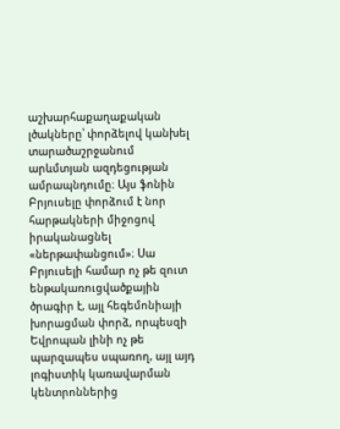աշխարհաքաղաքական լծակները՝ փորձելով կանխել տարածաշրջանում արևմտյան ազդեցության ամրապնդումը։ Այս ֆոնին Բրյուսելը փորձում է նոր հարթակների միջոցով իրականացնել «ներթափանցում»։ Սա Բրյուսելի համար ոչ թե զուտ ենթակառուցվածքային ծրագիր է, այլ հեգեմոնիայի խորացման փորձ, որպեսզի Եվրոպան լինի ոչ թե պարզապես սպառող, այլ այդ լոգիստիկ կառավարման կենտրոններից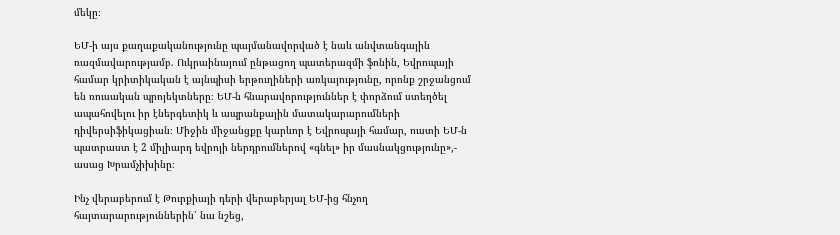մեկը։

ԵՄ-ի այս քաղաքականությունը պայմանավորված է նաև անվտանգային ռազմավարությամբ. Ուկրաինայում ընթացող պատերազմի ֆոնին, Եվրոպայի համար կրիտիկական է այնպիսի երթուղիների առկայությունը, որոնք շրջանցում են ռուսական պրոյեկտները։ ԵՄ-ն հնարավորություններ է փորձում ստեղծել ապահովելու իր էներգետիկ և ապրանքային մատակարարումների դիվերսիֆիկացիան։ Միջին միջանցքը կարևոր է Եվրոպայի համար, ուստի ԵՄ-ն պատրաստ է 2 միլիարդ եվրոյի ներդրումներով «գնել» իր մասնակցությունը»,- ասաց Խրամչիխինը։

Ինչ վերաբերում է Թուրքիայի դերի վերաբերյալ ԵՄ-ից հնչող հայտարարություններին՝ նա նշեց,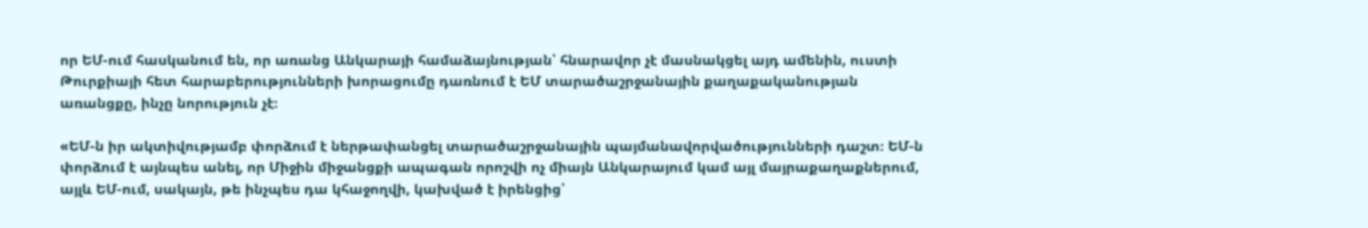որ ԵՄ-ում հասկանում են, որ առանց Անկարայի համաձայնության՝ հնարավոր չէ մասնակցել այդ ամենին, ուստի Թուրքիայի հետ հարաբերությունների խորացումը դառնում է ԵՄ տարածաշրջանային քաղաքականության առանցքը, ինչը նորություն չէ։

«ԵՄ-ն իր ակտիվությամբ փորձում է ներթափանցել տարածաշրջանային պայմանավորվածությունների դաշտ։ ԵՄ-ն փորձում է այնպես անել, որ Միջին միջանցքի ապագան որոշվի ոչ միայն Անկարայում կամ այլ մայրաքաղաքներում, այլև ԵՄ-ում, սակայն, թե ինչպես դա կհաջողվի, կախված է իրենցից՝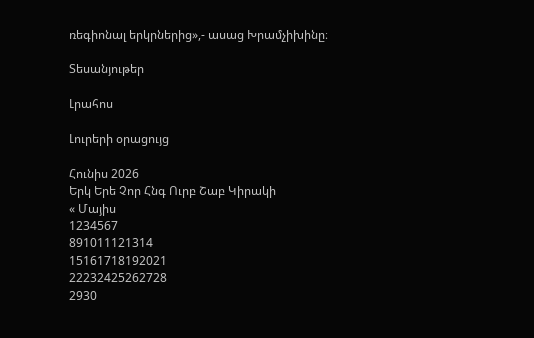ռեգիոնալ երկրներից»,- ասաց Խրամչիխինը։

Տեսանյութեր

Լրահոս

Լուրերի օրացույց

Հունիս 2026
Երկ Երե Չոր Հնգ Ուրբ Շաբ Կիրակի
« Մայիս
1234567
891011121314
15161718192021
22232425262728
2930